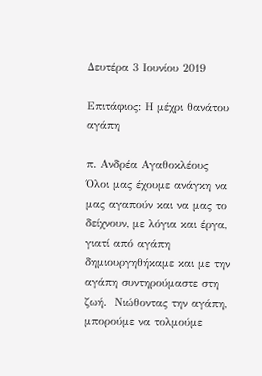Δευτέρα 3 Ιουνίου 2019

Επιτάφιος: Η μέχρι θανάτου αγάπη

π. Ανδρέα Αγαθοκλέους
Όλοι μας έχουμε ανάγκη να μας αγαπούν και να μας το δείχνουν, με λόγια και έργα, γιατί από αγάπη δημιουργηθήκαμε και με την αγάπη συντηρούμαστε στη ζωή.  Νιώθοντας την αγάπη, μπορούμε να τολμούμε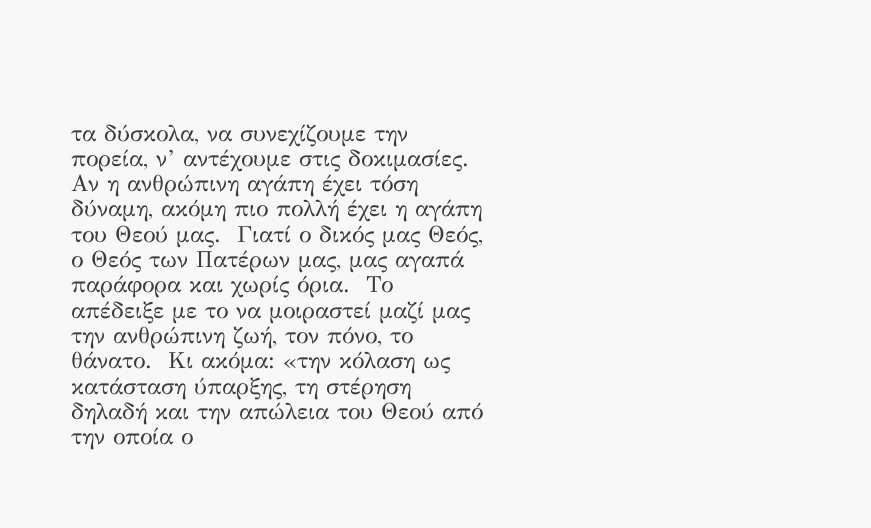τα δύσκολα, να συνεχίζουμε την πορεία, ν’ αντέχουμε στις δοκιμασίες.
Αν η ανθρώπινη αγάπη έχει τόση δύναμη, ακόμη πιο πολλή έχει η αγάπη του Θεού μας.  Γιατί ο δικός μας Θεός, ο Θεός των Πατέρων μας, μας αγαπά παράφορα και χωρίς όρια.  Το απέδειξε με το να μοιραστεί μαζί μας την ανθρώπινη ζωή, τον πόνο, το θάνατο.  Κι ακόμα: «την κόλαση ως κατάσταση ύπαρξης, τη στέρηση δηλαδή και την απώλεια του Θεού από την οποία ο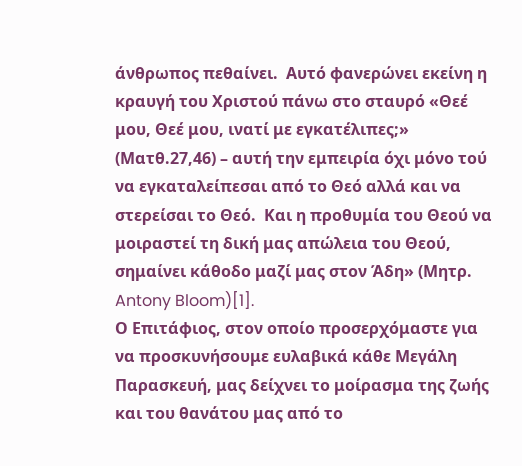άνθρωπος πεθαίνει.  Αυτό φανερώνει εκείνη η κραυγή του Χριστού πάνω στο σταυρό «Θεέ μου, Θεέ μου, ινατί με εγκατέλιπες;» (Ματθ.27,46) – αυτή την εμπειρία όχι μόνο τού να εγκαταλείπεσαι από το Θεό αλλά και να στερείσαι το Θεό.  Και η προθυμία του Θεού να μοιραστεί τη δική μας απώλεια του Θεού, σημαίνει κάθοδο μαζί μας στον Άδη» (Μητρ. Antony Bloom)[1].
Ο Επιτάφιος, στον οποίο προσερχόμαστε για να προσκυνήσουμε ευλαβικά κάθε Μεγάλη Παρασκευή, μας δείχνει το μοίρασμα της ζωής και του θανάτου μας από το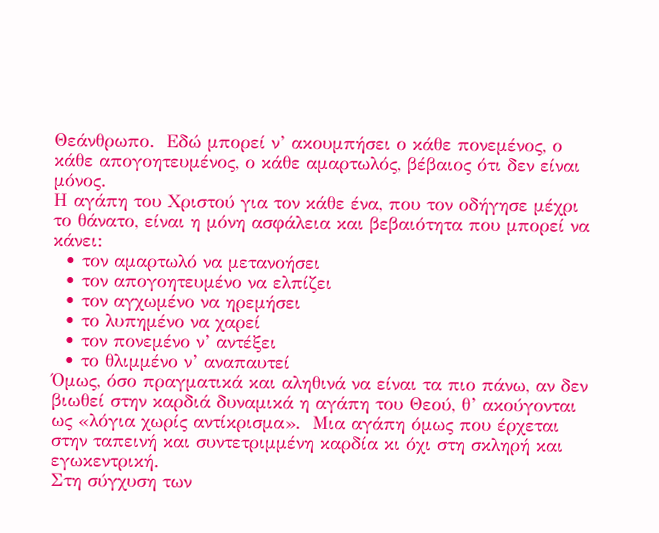Θεάνθρωπο.  Εδώ μπορεί ν’ ακουμπήσει ο κάθε πονεμένος, ο κάθε απογοητευμένος, ο κάθε αμαρτωλός, βέβαιος ότι δεν είναι μόνος.
Η αγάπη του Χριστού για τον κάθε ένα, που τον οδήγησε μέχρι το θάνατο, είναι η μόνη ασφάλεια και βεβαιότητα που μπορεί να κάνει:
  • τον αμαρτωλό να μετανοήσει
  • τον απογοητευμένο να ελπίζει
  • τον αγχωμένο να ηρεμήσει
  • το λυπημένο να χαρεί
  • τον πονεμένο ν’ αντέξει
  • το θλιμμένο ν’ αναπαυτεί
Όμως, όσο πραγματικά και αληθινά να είναι τα πιο πάνω, αν δεν βιωθεί στην καρδιά δυναμικά η αγάπη του Θεού, θ’ ακούγονται ως «λόγια χωρίς αντίκρισμα».  Μια αγάπη όμως που έρχεται στην ταπεινή και συντετριμμένη καρδία κι όχι στη σκληρή και εγωκεντρική.
Στη σύγχυση των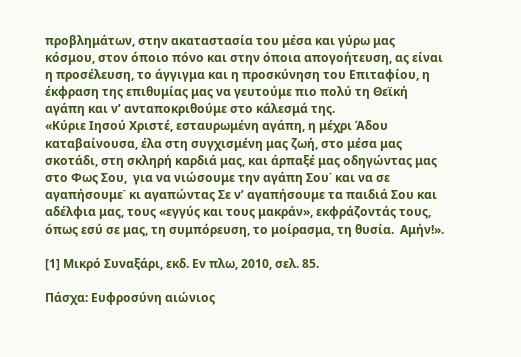προβλημάτων, στην ακαταστασία του μέσα και γύρω μας κόσμου, στον όποιο πόνο και στην όποια απογοήτευση, ας είναι η προσέλευση, το άγγιγμα και η προσκύνηση του Επιταφίου, η έκφραση της επιθυμίας μας να γευτούμε πιο πολύ τη Θεϊκή αγάπη και ν’ ανταποκριθούμε στο κάλεσμά της.
«Κύριε Ιησού Χριστέ, εσταυρωμένη αγάπη, η μέχρι Άδου καταβαίνουσα, έλα στη συγχισμένη μας ζωή, στο μέσα μας σκοτάδι, στη σκληρή καρδιά μας, και άρπαξέ μας οδηγώντας μας στο Φως Σου,  για να νιώσουμε την αγάπη Σου˙ και να σε αγαπήσουμε˙ κι αγαπώντας Σε ν’ αγαπήσουμε τα παιδιά Σου και αδέλφια μας, τους «εγγύς και τους μακράν», εκφράζοντάς τους, όπως εσύ σε μας, τη συμπόρευση, το μοίρασμα, τη θυσία.  Αμήν!».

[1] Μικρό Συναξάρι, εκδ. Εν πλω, 2010, σελ. 85.

Πάσχα: Ευφροσύνη αιώνιος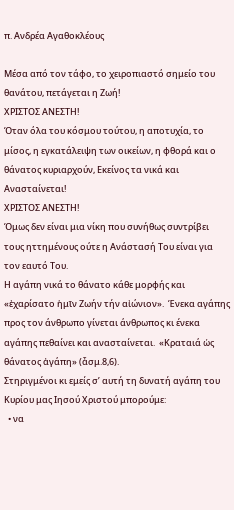π. Ανδρέα Αγαθοκλέους

Μέσα από τον τάφο, το χειροπιαστό σημείο του θανάτου, πετάγεται η Ζωή!
ΧΡΙΣΤΟΣ ΑΝΕΣΤΗ!
Όταν όλα του κόσμου τούτου, η αποτυχία, το μίσος, η εγκατάλειψη των οικείων, η φθορά και ο θάνατος κυριαρχούν, Εκείνος τα νικά και Ανασταίνεται!
ΧΡΙΣΤΟΣ ΑΝΕΣΤΗ!
Όμως δεν είναι μια νίκη που συνήθως συντρίβει τους ηττημένους ούτε η Ανάστασή Του είναι για τον εαυτό Του.
Η αγάπη νικά το θάνατο κάθε μορφής και «ἐχαρίσατο ἡμῖν Ζωήν τήν αἰώνιον».  Ένεκα αγάπης προς τον άνθρωπο γίνεται άνθρωπος κι ένεκα αγάπης πεθαίνει και ανασταίνεται.  «Κραταιά ὡς θάνατος ἀγάπη» (ἆσμ.8,6).
Στηριγμένοι κι εμείς σ’ αυτή τη δυνατή αγάπη του Κυρίου μας Ιησού Χριστού μπορούμε:
  • να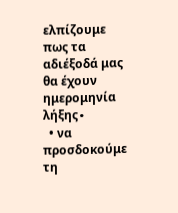ελπίζουμε πως τα αδιέξοδά μας θα έχουν ημερομηνία λήξης∙
  • να προσδοκούμε τη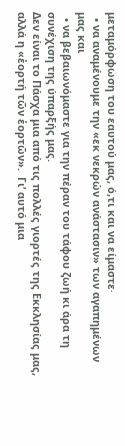μεταμόρφωση του εαυτού μας, ό,τι και να είμαστε∙
  • να αναμένουμε την «εκ νεκρών ανάστασιν» των αγαπημένων μας και
  • να βεβαιωνόμαστε για την πέραν του τάφου ζωή κι άρα τη συνέχιση της ύπαρξής μας.
Δεν είναι το Πάσχα μια από τις πολλές γιορτές της Εκκλησίας μας, αλλά η «ἑορτή τῶν ἑορτῶν».  Γι’ αυτό μια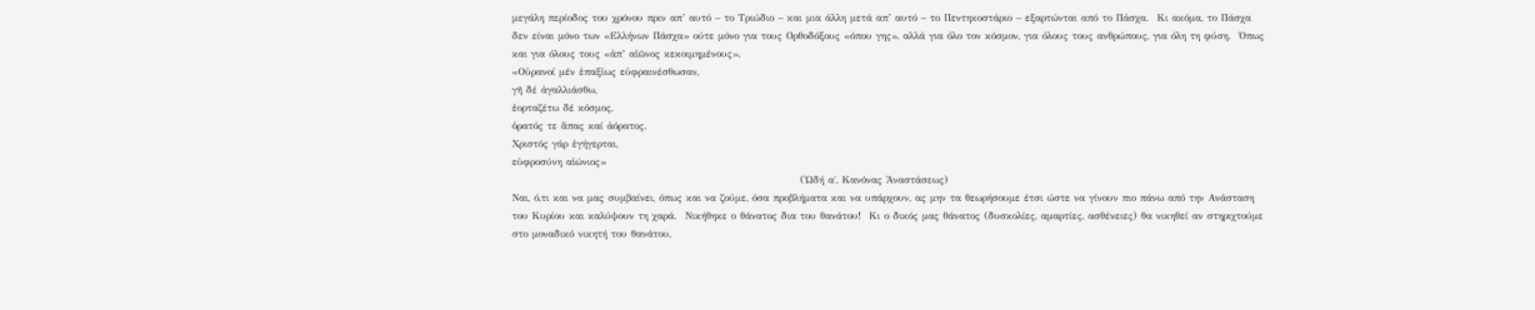μεγάλη περίοδος του χρόνου πριν απ’ αυτό – το Τριώδιο – και μια άλλη μετά απ’ αυτό – το Πεντηκοστάριο – εξαρτώνται από το Πάσχα.  Κι ακόμα, το Πάσχα δεν είναι μόνο των «Ελλήνων Πάσχα» ούτε μόνο για τους Ορθοδόξους «όπου γης», αλλά για όλο τον κόσμον, για όλους τους ανθρώπους, για όλη τη φύση.  Όπως και για όλους τους «ἀπ’ αἰῶνος κεκοιμημένους».
«Οὐρανοί μέν ἐπαξίως εὐφραινέσθωσαν,
γῆ δέ ἀγαλλιάσθω,
ἑορταζέτω δέ κόσμος,
ὁρατός τε ἅπας καί ἀόρατος.
Χριστός γάρ ἐγήγερται,
εὐφροσύνη αἰώνιος»
                                                                        (Ὠδή α΄, Κανόνας Ἀναστάσεως)
Ναι, ό,τι και να μας συμβαίνει, όπως και να ζούμε, όσα προβλήματα και να υπάρχουν, ας μην τα θεωρήσουμε έτσι ώστε να γίνουν πιο πάνω από την Ανάσταση του Κυρίου και καλύψουν τη χαρά.  Νικήθηκε ο θάνατος δια του θανάτου!  Κι ο δικός μας θάνατος (δυσκολίες, αμαρτίες, ασθένειες) θα νικηθεί αν στηριχτούμε στο μοναδικό νικητή του θανάτου,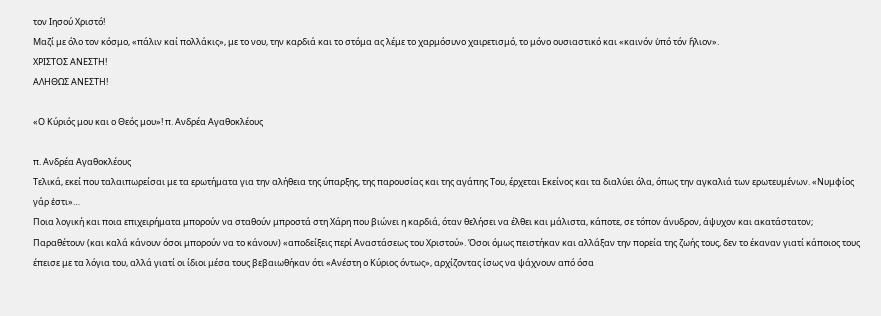τον Ιησού Χριστό!
Μαζί με όλο τον κόσμο, «πάλιν καί πολλάκις», με το νου, την καρδιά και το στόμα ας λέμε το χαρμόσυνο χαιρετισμό, το μόνο ουσιαστικό και «καινόν ὑπό τόν ἥλιον».
ΧΡΙΣΤΟΣ ΑΝΕΣΤΗ!
ΑΛΗΘΩΣ ΑΝΕΣΤΗ!

«Ο Κύριός μου και ο Θεός μου»! π. Ανδρέα Αγαθοκλέους

π. Ανδρέα Αγαθοκλέους
Τελικά, εκεί που ταλαιπωρείσαι με τα ερωτήματα για την αλήθεια της ύπαρξης, της παρουσίας και της αγάπης Του, έρχεται Εκείνος και τα διαλύει όλα, όπως την αγκαλιά των ερωτευμένων. «Νυμφίος γάρ ἐστι»…
Ποια λογική και ποια επιχειρήματα μπορούν να σταθούν μπροστά στη Χάρη που βιώνει η καρδιά, όταν θελήσει να έλθει και μάλιστα, κάποτε, σε τόπον άνυδρον, άψυχον και ακατάστατον;
Παραθέτουν (και καλά κάνουν όσοι μπορούν να το κάνουν) «αποδείξεις περί Αναστάσεως του Χριστού». Όσοι όμως πειστήκαν και αλλάξαν την πορεία της ζωής τους, δεν το έκαναν γιατί κάποιος τους έπεισε με τα λόγια του, αλλά γιατί οι ίδιοι μέσα τους βεβαιωθήκαν ότι «Ανέστη ο Κύριος όντως», αρχίζοντας ίσως να ψάχνουν από όσα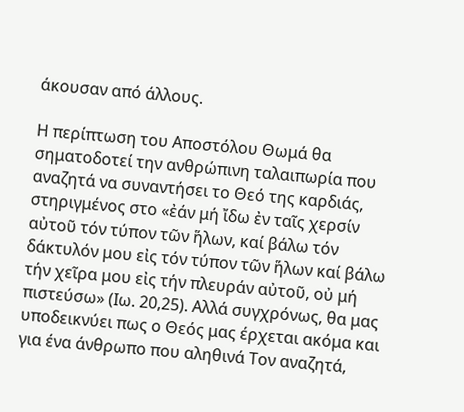άκουσαν από άλλους.

Η περίπτωση του Αποστόλου Θωμά θα σηματοδοτεί την ανθρώπινη ταλαιπωρία που αναζητά να συναντήσει το Θεό της καρδιάς, στηριγμένος στο «ἐάν μή ἴδω ἐν ταῖς χερσίν αὐτοῦ τόν τύπον τῶν ἥλων, καί βάλω τόν δάκτυλόν μου εἰς τόν τύπον τῶν ἥλων καί βάλω τήν χεῖρα μου εἰς τήν πλευράν αὐτοῦ, οὐ μή πιστεύσω» (Ιω. 20,25). Αλλά συγχρόνως, θα μας υποδεικνύει πως ο Θεός μας έρχεται ακόμα και για ένα άνθρωπο που αληθινά Τον αναζητά,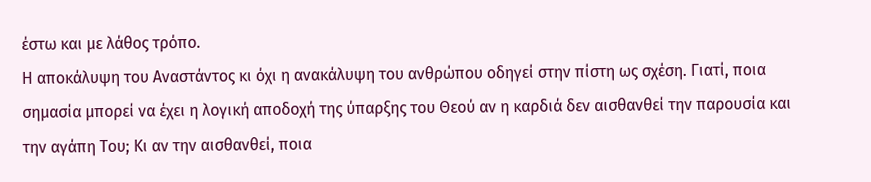έστω και με λάθος τρόπο.
Η αποκάλυψη του Αναστάντος κι όχι η ανακάλυψη του ανθρώπου οδηγεί στην πίστη ως σχέση. Γιατί, ποια σημασία μπορεί να έχει η λογική αποδοχή της ύπαρξης του Θεού αν η καρδιά δεν αισθανθεί την παρουσία και την αγάπη Του; Κι αν την αισθανθεί, ποια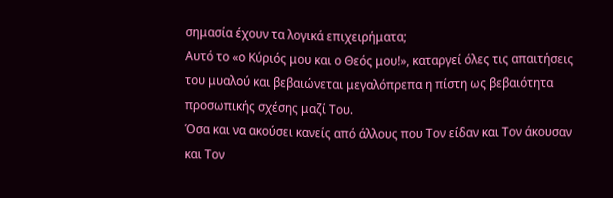σημασία έχουν τα λογικά επιχειρήματα;
Αυτό το «ο Κύριός μου και ο Θεός μου!», καταργεί όλες τις απαιτήσεις του μυαλού και βεβαιώνεται μεγαλόπρεπα η πίστη ως βεβαιότητα προσωπικής σχέσης μαζί Του.
Όσα και να ακούσει κανείς από άλλους που Τον είδαν και Τον άκουσαν και Τον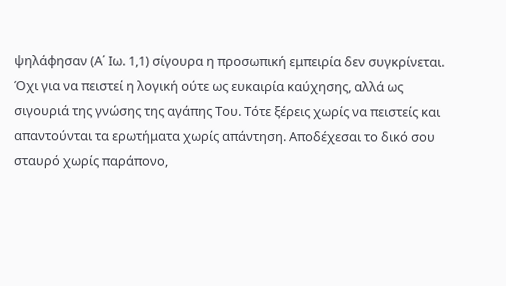ψηλάφησαν (Α΄ Ιω. 1,1) σίγουρα η προσωπική εμπειρία δεν συγκρίνεται. Όχι για να πειστεί η λογική ούτε ως ευκαιρία καύχησης, αλλά ως σιγουριά της γνώσης της αγάπης Του. Τότε ξέρεις χωρίς να πειστείς και απαντούνται τα ερωτήματα χωρίς απάντηση. Αποδέχεσαι το δικό σου σταυρό χωρίς παράπονο,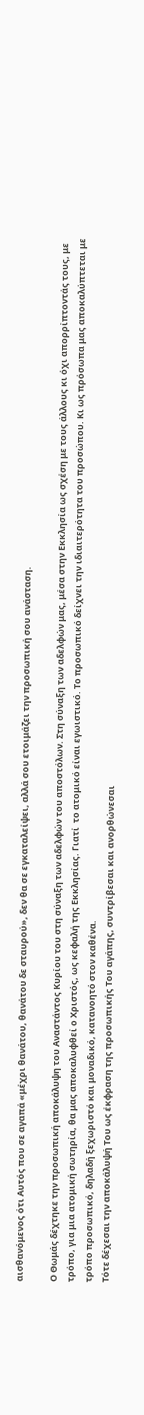αισθανόμενος ότι Αυτός που σε αγαπά «μέχρι θανάτου, θανάτου δε σταυρού», δεν θα σε εγκαταλείψει, αλλά σου ετοιμάζει την προσωπική σου ανάσταση.

Ο Θωμάς δέχτηκε την προσωπική αποκάλυψη του Αναστάντος Κυρίου του στη σύναξη των αδελφών του αποστόλων. Στη σύναξη των αδελφών μας, μέσα στην Εκκλησία ως σχέση με τους άλλους κι όχι απορρίπτοντάς τους, με τρόπο, για μια ατομική σωτηρία, θα μας αποκαλυφθεί ο Χριστός, ως κεφαλή της Εκκλησίας. Γιατί  το ατομικό είναι εγωιστικό. Το προσωπικό δείχνει την ιδιαιτερότητα του προσώπου. Κι ως πρόσωπα μας αποκαλύπτεται με τρόπο προσωπικό, δηλαδή ξεχωριστό και μοναδικό, κατανοητό στον καθένα.
Τότε δέχεσαι την αποκάλυψή Του ως έκφραση της προσωπικής Του αγάπης, συντρίβεσαι και ανορθώνεσαι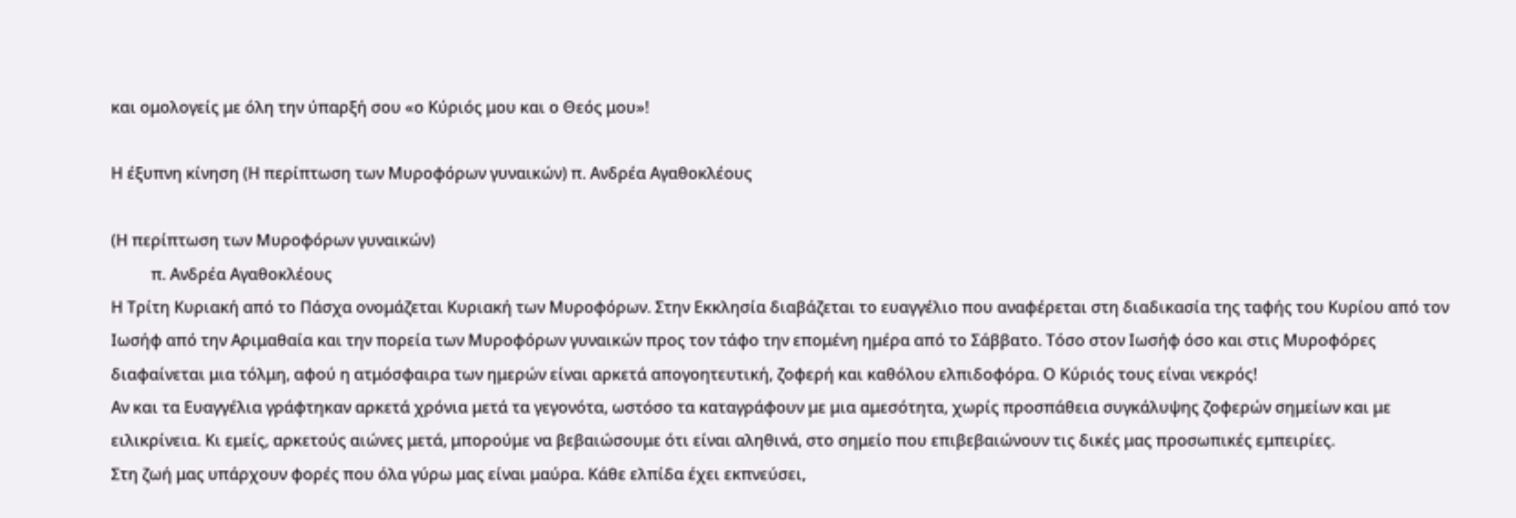και ομολογείς με όλη την ύπαρξή σου «ο Κύριός μου και ο Θεός μου»!

Η έξυπνη κίνηση (Η περίπτωση των Μυροφόρων γυναικών) π. Ανδρέα Αγαθοκλέους

(Η περίπτωση των Μυροφόρων γυναικών)
          π. Ανδρέα Αγαθοκλέους
Η Τρίτη Κυριακή από το Πάσχα ονομάζεται Κυριακή των Μυροφόρων. Στην Εκκλησία διαβάζεται το ευαγγέλιο που αναφέρεται στη διαδικασία της ταφής του Κυρίου από τον Ιωσήφ από την Αριμαθαία και την πορεία των Μυροφόρων γυναικών προς τον τάφο την επομένη ημέρα από το Σάββατο. Τόσο στον Ιωσήφ όσο και στις Μυροφόρες διαφαίνεται μια τόλμη, αφού η ατμόσφαιρα των ημερών είναι αρκετά απογοητευτική, ζοφερή και καθόλου ελπιδοφόρα. Ο Κύριός τους είναι νεκρός!
Αν και τα Ευαγγέλια γράφτηκαν αρκετά χρόνια μετά τα γεγονότα, ωστόσο τα καταγράφουν με μια αμεσότητα, χωρίς προσπάθεια συγκάλυψης ζοφερών σημείων και με ειλικρίνεια. Κι εμείς, αρκετούς αιώνες μετά, μπορούμε να βεβαιώσουμε ότι είναι αληθινά, στο σημείο που επιβεβαιώνουν τις δικές μας προσωπικές εμπειρίες.
Στη ζωή μας υπάρχουν φορές που όλα γύρω μας είναι μαύρα. Κάθε ελπίδα έχει εκπνεύσει,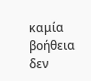καμία βοήθεια δεν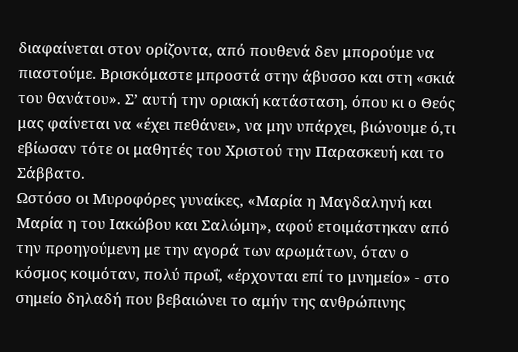διαφαίνεται στον ορίζοντα, από πουθενά δεν μπορούμε να πιαστούμε. Βρισκόμαστε μπροστά στην άβυσσο και στη «σκιά του θανάτου». Σ’ αυτή την οριακή κατάσταση, όπου κι ο Θεός μας φαίνεται να «έχει πεθάνει», να μην υπάρχει, βιώνουμε ό,τι εβίωσαν τότε οι μαθητές του Χριστού την Παρασκευή και το Σάββατο.
Ωστόσο οι Μυροφόρες γυναίκες, «Μαρία η Μαγδαληνή και Μαρία η του Ιακώβου και Σαλώμη», αφού ετοιμάστηκαν από την προηγούμενη με την αγορά των αρωμάτων, όταν ο κόσμος κοιμόταν, πολύ πρωΐ, «έρχονται επί το μνημείο» - στο σημείο δηλαδή που βεβαιώνει το αμήν της ανθρώπινης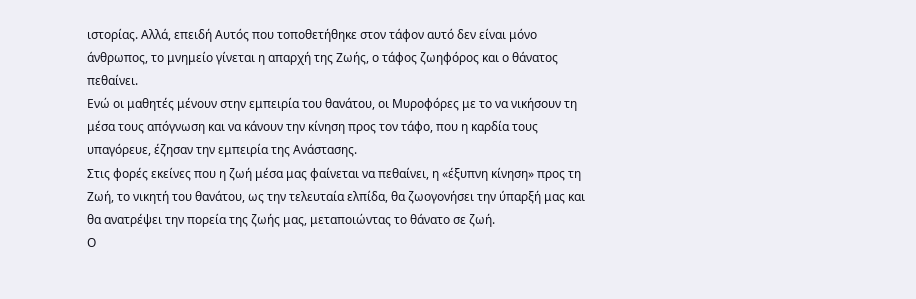ιστορίας. Αλλά, επειδή Αυτός που τοποθετήθηκε στον τάφον αυτό δεν είναι μόνο άνθρωπος, το μνημείο γίνεται η απαρχή της Ζωής, ο τάφος ζωηφόρος και ο θάνατος πεθαίνει.
Ενώ οι μαθητές μένουν στην εμπειρία του θανάτου, οι Μυροφόρες με το να νικήσουν τη μέσα τους απόγνωση και να κάνουν την κίνηση προς τον τάφο, που η καρδία τους υπαγόρευε, έζησαν την εμπειρία της Ανάστασης.
Στις φορές εκείνες που η ζωή μέσα μας φαίνεται να πεθαίνει, η «έξυπνη κίνηση» προς τη Ζωή, το νικητή του θανάτου, ως την τελευταία ελπίδα, θα ζωογονήσει την ύπαρξή μας και θα ανατρέψει την πορεία της ζωής μας, μεταποιώντας το θάνατο σε ζωή.
Ο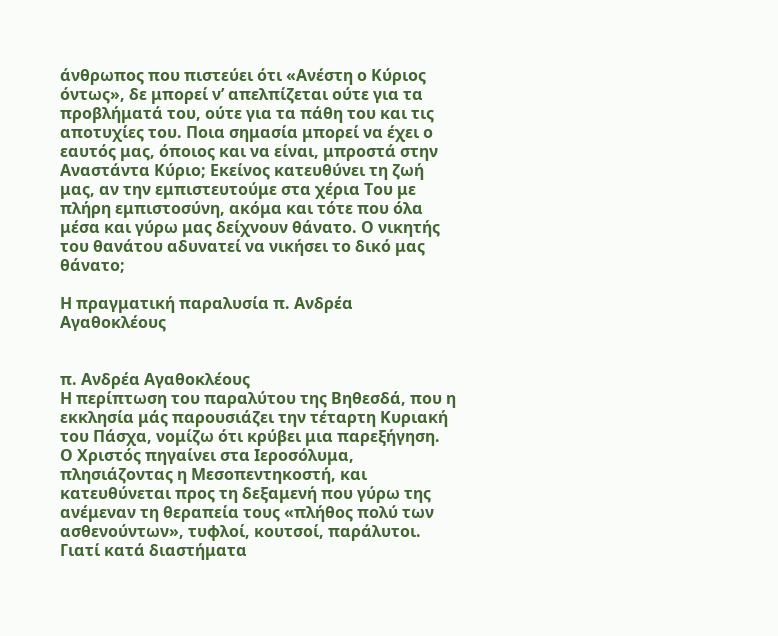άνθρωπος που πιστεύει ότι «Ανέστη ο Κύριος όντως», δε μπορεί ν’ απελπίζεται ούτε για τα προβλήματά του, ούτε για τα πάθη του και τις αποτυχίες του. Ποια σημασία μπορεί να έχει ο εαυτός μας, όποιος και να είναι, μπροστά στην Αναστάντα Κύριο; Εκείνος κατευθύνει τη ζωή μας, αν την εμπιστευτούμε στα χέρια Του με πλήρη εμπιστοσύνη, ακόμα και τότε που όλα μέσα και γύρω μας δείχνουν θάνατο. Ο νικητής του θανάτου αδυνατεί να νικήσει το δικό μας θάνατο;

Η πραγματική παραλυσία π. Ανδρέα Αγαθοκλέους


π. Ανδρέα Αγαθοκλέους
Η περίπτωση του παραλύτου της Βηθεσδά, που η εκκλησία μάς παρουσιάζει την τέταρτη Κυριακή του Πάσχα, νομίζω ότι κρύβει μια παρεξήγηση.
Ο Χριστός πηγαίνει στα Ιεροσόλυμα, πλησιάζοντας η Μεσοπεντηκοστή, και κατευθύνεται προς τη δεξαμενή που γύρω της ανέμεναν τη θεραπεία τους «πλήθος πολύ των ασθενούντων», τυφλοί, κουτσοί, παράλυτοι. Γιατί κατά διαστήματα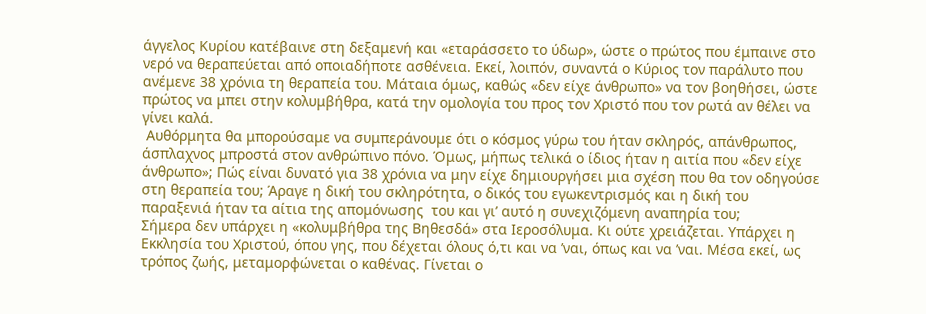άγγελος Κυρίου κατέβαινε στη δεξαμενή και «εταράσσετο το ύδωρ», ώστε ο πρώτος που έμπαινε στο νερό να θεραπεύεται από οποιαδήποτε ασθένεια. Εκεί, λοιπόν, συναντά ο Κύριος τον παράλυτο που ανέμενε 38 χρόνια τη θεραπεία του. Μάταια όμως, καθώς «δεν είχε άνθρωπο» να τον βοηθήσει, ώστε  πρώτος να μπει στην κολυμβήθρα, κατά την ομολογία του προς τον Χριστό που τον ρωτά αν θέλει να γίνει καλά.
 Αυθόρμητα θα μπορούσαμε να συμπεράνουμε ότι ο κόσμος γύρω του ήταν σκληρός, απάνθρωπος, άσπλαχνος μπροστά στον ανθρώπινο πόνο. Όμως, μήπως τελικά ο ίδιος ήταν η αιτία που «δεν είχε άνθρωπο»; Πώς είναι δυνατό για 38 χρόνια να μην είχε δημιουργήσει μια σχέση που θα τον οδηγούσε στη θεραπεία του; Άραγε η δική του σκληρότητα, ο δικός του εγωκεντρισμός και η δική του παραξενιά ήταν τα αίτια της απομόνωσης  του και γι’ αυτό η συνεχιζόμενη αναπηρία του;
Σήμερα δεν υπάρχει η «κολυμβήθρα της Βηθεσδά» στα Ιεροσόλυμα. Κι ούτε χρειάζεται. Υπάρχει η Εκκλησία του Χριστού, όπου γης, που δέχεται όλους ό,τι και να ’ναι, όπως και να ’ναι. Μέσα εκεί, ως τρόπος ζωής, μεταμορφώνεται ο καθένας. Γίνεται ο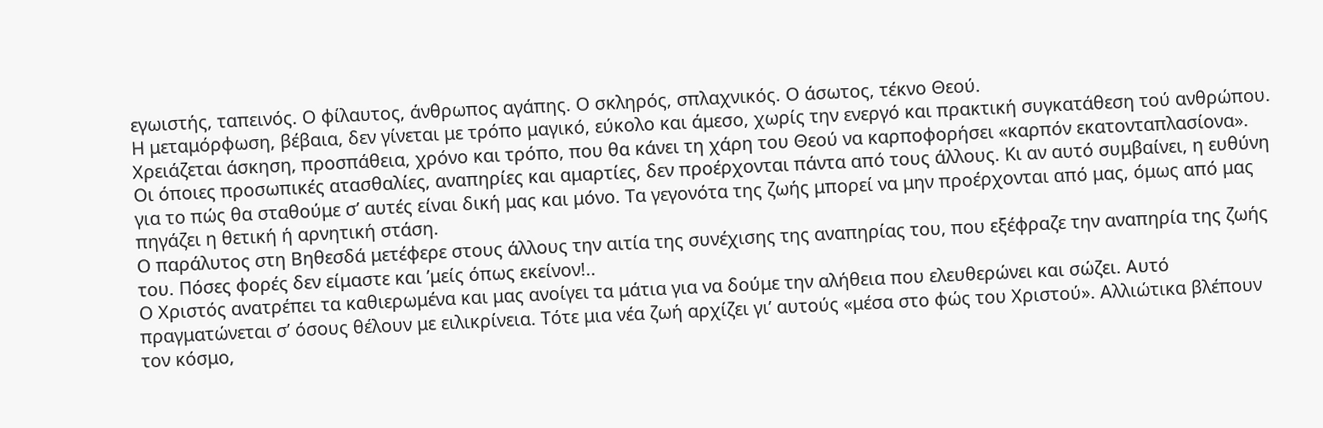εγωιστής, ταπεινός. Ο φίλαυτος, άνθρωπος αγάπης. Ο σκληρός, σπλαχνικός. Ο άσωτος, τέκνο Θεού.
Η μεταμόρφωση, βέβαια, δεν γίνεται με τρόπο μαγικό, εύκολο και άμεσο, χωρίς την ενεργό και πρακτική συγκατάθεση τού ανθρώπου. Χρειάζεται άσκηση, προσπάθεια, χρόνο και τρόπο, που θα κάνει τη χάρη του Θεού να καρποφορήσει «καρπόν εκατονταπλασίονα».
Οι όποιες προσωπικές ατασθαλίες, αναπηρίες και αμαρτίες, δεν προέρχονται πάντα από τους άλλους. Κι αν αυτό συμβαίνει, η ευθύνη για το πώς θα σταθούμε σ’ αυτές είναι δική μας και μόνο. Τα γεγονότα της ζωής μπορεί να μην προέρχονται από μας, όμως από μας πηγάζει η θετική ή αρνητική στάση.
Ο παράλυτος στη Βηθεσδά μετέφερε στους άλλους την αιτία της συνέχισης της αναπηρίας του, που εξέφραζε την αναπηρία της ζωής του. Πόσες φορές δεν είμαστε και ’μείς όπως εκείνον!..
Ο Χριστός ανατρέπει τα καθιερωμένα και μας ανοίγει τα μάτια για να δούμε την αλήθεια που ελευθερώνει και σώζει. Αυτό πραγματώνεται σ’ όσους θέλουν με ειλικρίνεια. Τότε μια νέα ζωή αρχίζει γι’ αυτούς «μέσα στο φώς του Χριστού». Αλλιώτικα βλέπουν τον κόσμο,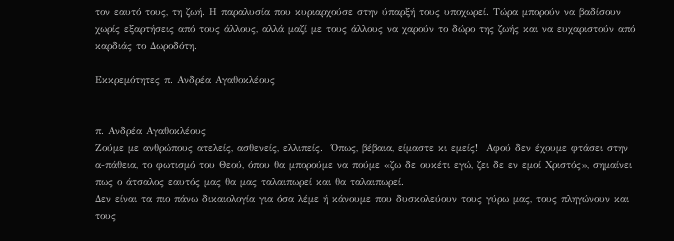τον εαυτό τους, τη ζωή. Η παραλυσία που κυριαρχούσε στην ύπαρξή τους υποχωρεί. Τώρα μπορούν να βαδίσουν χωρίς εξαρτήσεις από τους άλλους, αλλά μαζί με τους άλλους να χαρούν το δώρο της ζωής και να ευχαριστούν από καρδιάς το Δωροδότη.

Εκκρεμότητες π. Ανδρέα Αγαθοκλέους


π. Ανδρέα Αγαθοκλέους
Ζούμε με ανθρώπους ατελείς, ασθενείς, ελλιπείς.  Όπως, βέβαια, είμαστε κι εμείς!  Αφού δεν έχουμε φτάσει στην α-πάθεια, το φωτισμό του Θεού, όπου θα μπορούμε να πούμε «ζω δε ουκέτι εγώ, ζει δε εν εμοί Χριστός», σημαίνει πως ο άτσαλος εαυτός μας θα μας ταλαιπωρεί και θα ταλαιπωρεί.
Δεν είναι τα πιο πάνω δικαιολογία για όσα λέμε ή κάνουμε που δυσκολεύουν τους γύρω μας, τους πληγώνουν και τους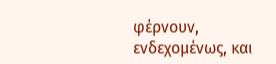φέρνουν, ενδεχομένως, και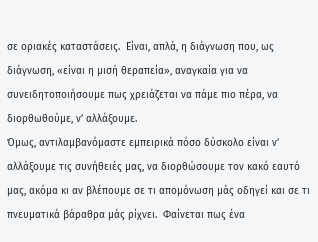σε οριακές καταστάσεις.  Είναι, απλά, η διάγνωση που, ως διάγνωση, «είναι η μισή θεραπεία», αναγκαία για να συνειδητοποιήσουμε πως χρειάζεται να πάμε πιο πέρα, να διορθωθούμε, ν’ αλλάξουμε.
Όμως, αντιλαμβανόμαστε εμπειρικά πόσο δύσκολο είναι ν’ αλλάξουμε τις συνήθειές μας, να διορθώσουμε τον κακό εαυτό μας, ακόμα κι αν βλέπουμε σε τι απομόνωση μάς οδηγεί και σε τι πνευματικά βάραθρα μάς ρίχνει.  Φαίνεται πως ένα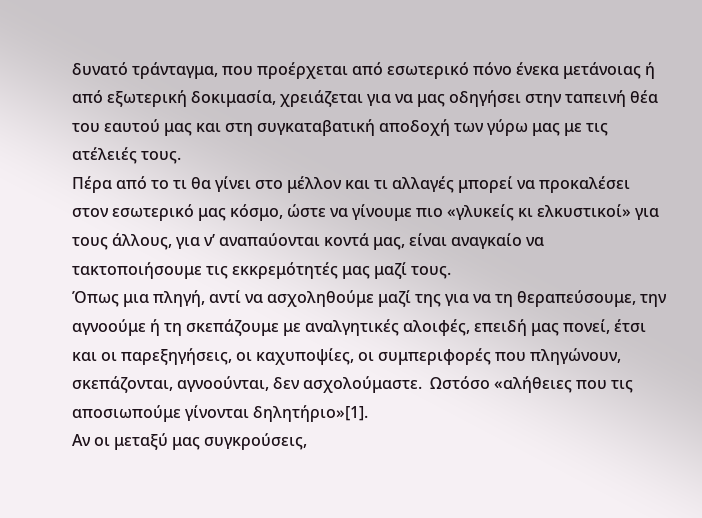δυνατό τράνταγμα, που προέρχεται από εσωτερικό πόνο ένεκα μετάνοιας ή από εξωτερική δοκιμασία, χρειάζεται για να μας οδηγήσει στην ταπεινή θέα του εαυτού μας και στη συγκαταβατική αποδοχή των γύρω μας με τις ατέλειές τους.
Πέρα από το τι θα γίνει στο μέλλον και τι αλλαγές μπορεί να προκαλέσει στον εσωτερικό μας κόσμο, ώστε να γίνουμε πιο «γλυκείς κι ελκυστικοί» για τους άλλους, για ν’ αναπαύονται κοντά μας, είναι αναγκαίο να τακτοποιήσουμε τις εκκρεμότητές μας μαζί τους.
Όπως μια πληγή, αντί να ασχοληθούμε μαζί της για να τη θεραπεύσουμε, την αγνοούμε ή τη σκεπάζουμε με αναλγητικές αλοιφές, επειδή μας πονεί, έτσι και οι παρεξηγήσεις, οι καχυποψίες, οι συμπεριφορές που πληγώνουν, σκεπάζονται, αγνοούνται, δεν ασχολούμαστε.  Ωστόσο «αλήθειες που τις αποσιωπούμε γίνονται δηλητήριο»[1].
Αν οι μεταξύ μας συγκρούσεις,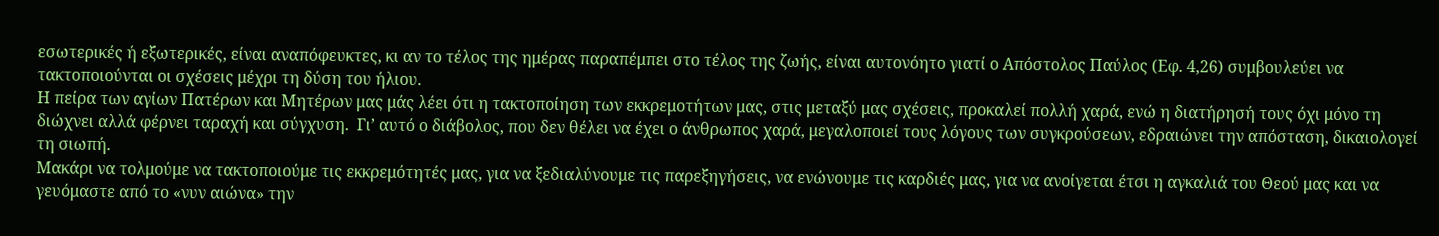εσωτερικές ή εξωτερικές, είναι αναπόφευκτες, κι αν το τέλος της ημέρας παραπέμπει στο τέλος της ζωής, είναι αυτονόητο γιατί ο Απόστολος Παύλος (Εφ. 4,26) συμβουλεύει να τακτοποιούνται οι σχέσεις μέχρι τη δύση του ήλιου.
Η πείρα των αγίων Πατέρων και Μητέρων μας μάς λέει ότι η τακτοποίηση των εκκρεμοτήτων μας, στις μεταξύ μας σχέσεις, προκαλεί πολλή χαρά, ενώ η διατήρησή τους όχι μόνο τη διώχνει αλλά φέρνει ταραχή και σύγχυση.  Γι’ αυτό ο διάβολος, που δεν θέλει να έχει ο άνθρωπος χαρά, μεγαλοποιεί τους λόγους των συγκρούσεων, εδραιώνει την απόσταση, δικαιολογεί τη σιωπή.
Μακάρι να τολμούμε να τακτοποιούμε τις εκκρεμότητές μας, για να ξεδιαλύνουμε τις παρεξηγήσεις, να ενώνουμε τις καρδιές μας, για να ανοίγεται έτσι η αγκαλιά του Θεού μας και να γευόμαστε από το «νυν αιώνα» την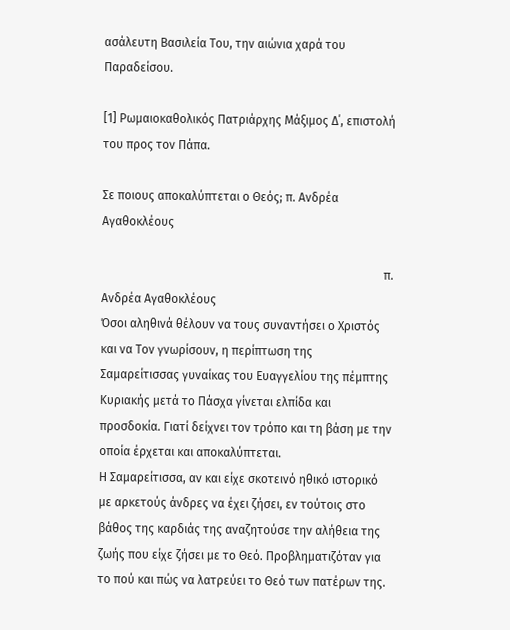ασάλευτη Βασιλεία Του, την αιώνια χαρά του Παραδείσου.

[1] Ρωμαιοκαθολικός Πατριάρχης Μάξιμος Δ΄, επιστολή του προς τον Πάπα.

Σε ποιους αποκαλύπτεται ο Θεός; π. Ανδρέα Αγαθοκλέους

                                                                                              π. Ανδρέα Αγαθοκλέους
Όσοι αληθινά θέλουν να τους συναντήσει ο Χριστός και να Τον γνωρίσουν, η περίπτωση της Σαμαρείτισσας γυναίκας του Ευαγγελίου της πέμπτης Κυριακής μετά το Πάσχα γίνεται ελπίδα και προσδοκία. Γιατί δείχνει τον τρόπο και τη βάση με την οποία έρχεται και αποκαλύπτεται.
Η Σαμαρείτισσα, αν και είχε σκοτεινό ηθικό ιστορικό με αρκετούς άνδρες να έχει ζήσει, εν τούτοις στο βάθος της καρδιάς της αναζητούσε την αλήθεια της ζωής που είχε ζήσει με το Θεό. Προβληματιζόταν για το πού και πώς να λατρεύει το Θεό των πατέρων της.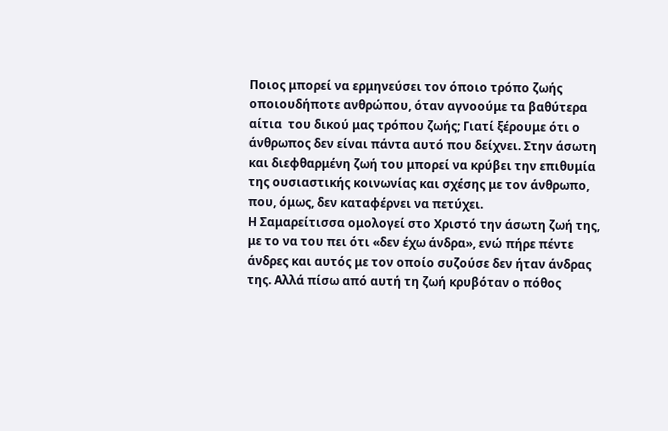Ποιος μπορεί να ερμηνεύσει τον όποιο τρόπο ζωής οποιουδήποτε ανθρώπου, όταν αγνοούμε τα βαθύτερα αίτια  του δικού μας τρόπου ζωής; Γιατί ξέρουμε ότι ο άνθρωπος δεν είναι πάντα αυτό που δείχνει. Στην άσωτη και διεφθαρμένη ζωή του μπορεί να κρύβει την επιθυμία της ουσιαστικής κοινωνίας και σχέσης με τον άνθρωπο, που, όμως, δεν καταφέρνει να πετύχει.
Η Σαμαρείτισσα ομολογεί στο Χριστό την άσωτη ζωή της, με το να του πει ότι «δεν έχω άνδρα», ενώ πήρε πέντε άνδρες και αυτός με τον οποίο συζούσε δεν ήταν άνδρας της. Αλλά πίσω από αυτή τη ζωή κρυβόταν ο πόθος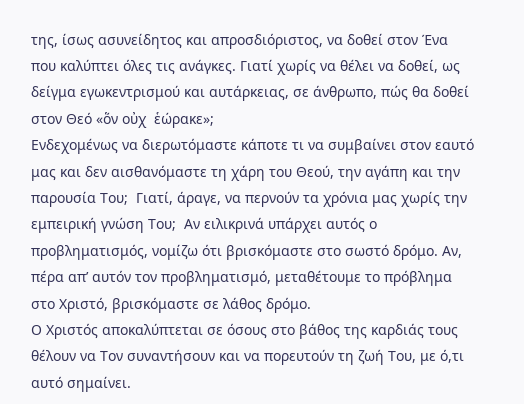της, ίσως ασυνείδητος και απροσδιόριστος, να δοθεί στον Ένα που καλύπτει όλες τις ανάγκες. Γιατί χωρίς να θέλει να δοθεί, ως δείγμα εγωκεντρισμού και αυτάρκειας, σε άνθρωπο, πώς θα δοθεί στον Θεό «ὅν οὐχ  ἑώρακε»;
Ενδεχομένως να διερωτόμαστε κάποτε τι να συμβαίνει στον εαυτό μας και δεν αισθανόμαστε τη χάρη του Θεού, την αγάπη και την παρουσία Του;  Γιατί, άραγε, να περνούν τα χρόνια μας χωρίς την εμπειρική γνώση Του;  Αν ειλικρινά υπάρχει αυτός ο προβληματισμός, νομίζω ότι βρισκόμαστε στο σωστό δρόμο. Αν, πέρα απ’ αυτόν τον προβληματισμό, μεταθέτουμε το πρόβλημα στο Χριστό, βρισκόμαστε σε λάθος δρόμο.
Ο Χριστός αποκαλύπτεται σε όσους στο βάθος της καρδιάς τους θέλουν να Τον συναντήσουν και να πορευτούν τη ζωή Του, με ό,τι αυτό σημαίνει.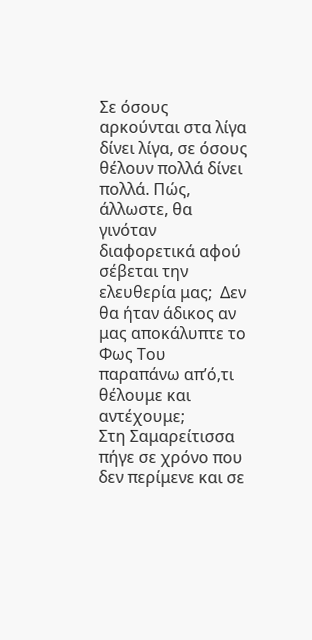Σε όσους αρκούνται στα λίγα δίνει λίγα, σε όσους θέλουν πολλά δίνει πολλά. Πώς, άλλωστε, θα γινόταν διαφορετικά αφού σέβεται την ελευθερία μας;  Δεν θα ήταν άδικος αν μας αποκάλυπτε το Φως Του παραπάνω απ’ό,τι θέλουμε και αντέχουμε;
Στη Σαμαρείτισσα  πήγε σε χρόνο που δεν περίμενε και σε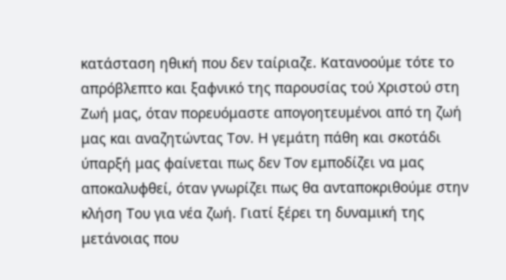κατάσταση ηθική που δεν ταίριαζε. Κατανοούμε τότε το απρόβλεπτο και ξαφνικό της παρουσίας τού Χριστού στη Ζωή μας, όταν πορευόμαστε απογοητευμένοι από τη ζωή μας και αναζητώντας Τον. Η γεμάτη πάθη και σκοτάδι ύπαρξή μας φαίνεται πως δεν Τον εμποδίζει να μας αποκαλυφθεί, όταν γνωρίζει πως θα ανταποκριθούμε στην κλήση Του για νέα ζωή. Γιατί ξέρει τη δυναμική της μετάνοιας που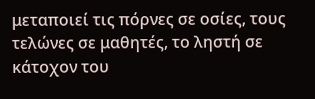μεταποιεί τις πόρνες σε οσίες, τους τελώνες σε μαθητές, το ληστή σε κάτοχον του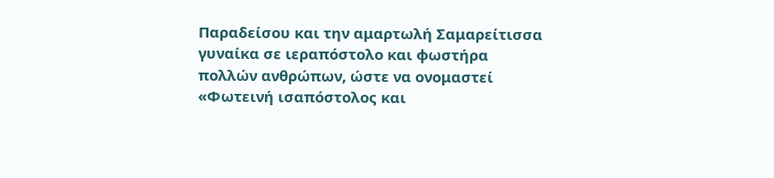Παραδείσου και την αμαρτωλή Σαμαρείτισσα γυναίκα σε ιεραπόστολο και φωστήρα πολλών ανθρώπων, ώστε να ονομαστεί  «Φωτεινή ισαπόστολος και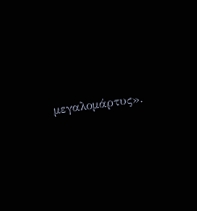μεγαλομάρτυς».